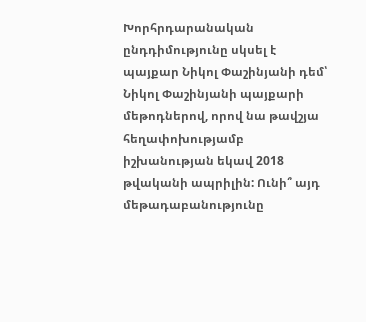Խորհրդարանական ընդդիմությունը սկսել է պայքար Նիկոլ Փաշինյանի դեմ՝ Նիկոլ Փաշինյանի պայքարի մեթոդներով, որով նա թավշյա հեղափոխությամբ իշխանության եկավ 2018 թվականի ապրիլին: Ունի՞ այդ մեթադաբանությունը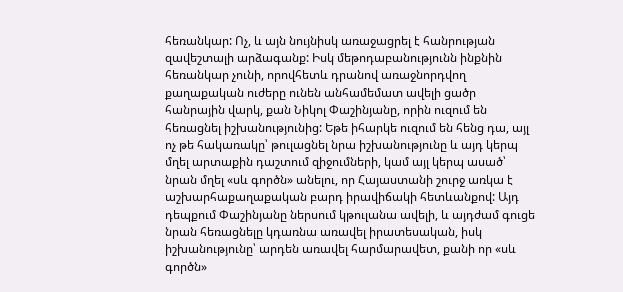հեռանկար: Ոչ, և այն նույնիսկ առաջացրել է հանրության զավեշտալի արձագանք: Իսկ մեթոդաբանությունն ինքնին հեռանկար չունի, որովհետև դրանով առաջնորդվող քաղաքական ուժերը ունեն անհամեմատ ավելի ցածր հանրային վարկ, քան Նիկոլ Փաշինյանը, որին ուզում են հեռացնել իշխանությունից: Եթե իհարկե ուզում են հենց դա, այլ ոչ թե հակառակը՝ թուլացնել նրա իշխանությունը և այդ կերպ մղել արտաքին դաշտում զիջումների, կամ այլ կերպ ասած՝ նրան մղել «սև գործն» անելու, որ Հայաստանի շուրջ առկա է աշխարհաքաղաքական բարդ իրավիճակի հետևանքով: Այդ դեպքում Փաշինյանը ներսում կթուլանա ավելի, և այդժամ գուցե նրան հեռացնելը կդառնա առավել իրատեսական, իսկ իշխանությունը՝ արդեն առավել հարմարավետ, քանի որ «սև գործն»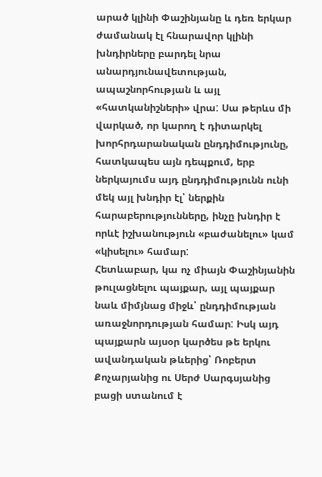արած կլինի Փաշինյանը և դեռ երկար ժամանակ էլ հնարավոր կլինի խնդիրները բարդել նրա անարդյունավետության, ապաշնորհության և այլ «հատկանիշների» վրա: Սա թերևս մի վարկած, որ կարող է դիտարկել խորհրդարանական ընդդիմությունը, հատկապես այն դեպքում, երբ ներկայումս այդ ընդդիմությունն ունի մեկ այլ խնդիր էլ՝ ներքին հարաբերությունները, ինչը խնդիր է որևէ իշխանություն «բաժանելու» կամ «կիսելու» համար:
Հետևաբար, կա ոչ միայն Փաշինյանին թուլացնելու պայքար, այլ պայքար նաև միմյնաց միջև՝ ընդդիմության առաջնորդության համար: Իսկ այդ պայքարն այսօր կարծես թե երկու ավանդական թևերից՝ Ռոբերտ Քոչարյանից ու Սերժ Սարգսյանից բացի ստանում է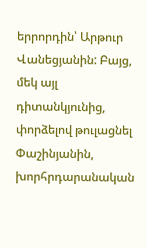երրորդին՝ Արթուր Վանեցյանին: Բայց, մեկ այլ դիտանկյունից, փորձելով թուլացնել Փաշինյանին, խորհրդարանական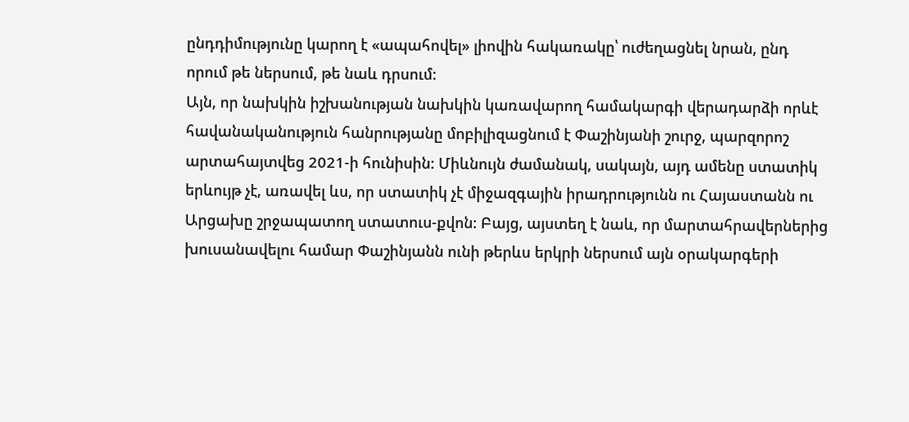ընդդիմությունը կարող է «ապահովել» լիովին հակառակը՝ ուժեղացնել նրան, ընդ որում թե ներսում, թե նաև դրսում:
Այն, որ նախկին իշխանության նախկին կառավարող համակարգի վերադարձի որևէ հավանականություն հանրությանը մոբիլիզացնում է Փաշինյանի շուրջ, պարզորոշ արտահայտվեց 2021-ի հունիսին: Միևնույն ժամանակ, սակայն, այդ ամենը ստատիկ երևույթ չէ, առավել ևս, որ ստատիկ չէ միջազգային իրադրությունն ու Հայաստանն ու Արցախը շրջապատող ստատուս-քվոն: Բայց, այստեղ է նաև, որ մարտահրավերներից խուսանավելու համար Փաշինյանն ունի թերևս երկրի ներսում այն օրակարգերի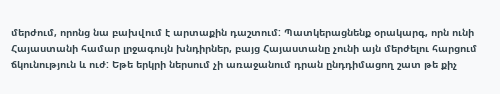մերժում, որոնց նա բախվում է արտաքին դաշտում: Պատկերացնենք օրակարգ, որն ունի Հայաստանի համար լրջագույն խնդիրներ, բայց Հայաստանը չունի այն մերժելու հարցում ճկունություն և ուժ: Եթե երկրի ներսում չի առաջանում դրան ընդդիմացող շատ թե քիչ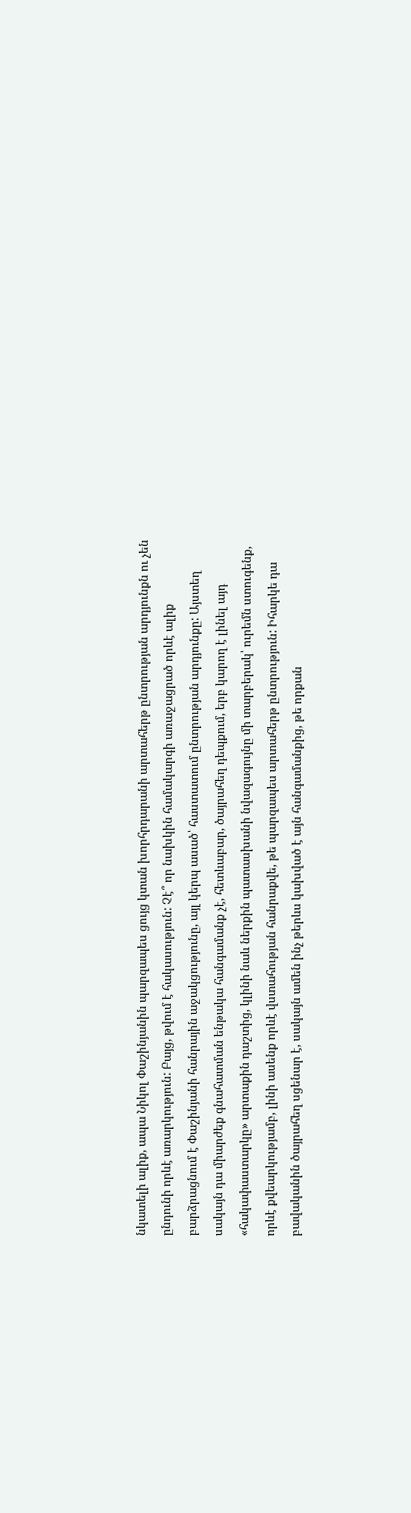նկատելի ալիք, ապա Նիկոլ Փաշինյանին պարզապես ցույց կտան խորհրդարանի արտահերթ ընտրության արդյունքն ու չեն ընդունի որևէ առարկություն: Բայց, թվում է հակասություն: Չէ՞ որ նախկին համակարգի առաջացրած որևէ ալիք բարձրացնում է Փաշինյանի հանրային աջակցությունը, այլ կերպ ասած՝ հաստատում ընտրության արդյունքը: Այստեղ սակայն դա միարժեք գնահատման ենթակա հանգամանք չէ, հետևաբար, ծայրահեղ դեպքում, երբ կարող է լինել այդ «հակափաստարկը» արտաքին դաշտից, կլինի նաև ներքին պատասխանի նվազագույնը մի տարբերակ՝ ուրեմն ստուգենք, որևէ քվեարկությամբ, լինի ասենք որևէ վստահության հանրաքվե, թե պարզապես արտահերթ ընտրություն: Իհարկե դա բավականին ծայրահեղ սցենար է, սակայն ամեն ինչ թերևս կախված է այն հանգամանքից, թե որքան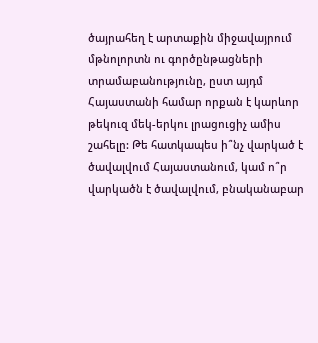ծայրահեղ է արտաքին միջավայրում մթնոլորտն ու գործընթացների տրամաբանությունը, ըստ այդմ Հայաստանի համար որքան է կարևոր թեկուզ մեկ-երկու լրացուցիչ ամիս շահելը: Թե հատկապես ի՞նչ վարկած է ծավալվում Հայաստանում, կամ ո՞ր վարկածն է ծավալվում, բնականաբար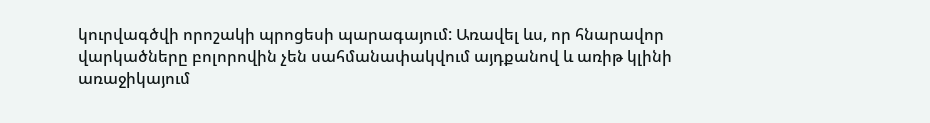կուրվագծվի որոշակի պրոցեսի պարագայում: Առավել ևս, որ հնարավոր վարկածները բոլորովին չեն սահմանափակվում այդքանով և առիթ կլինի առաջիկայում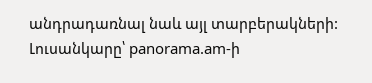անդրադառնալ նաև այլ տարբերակների:
Լուսանկարը՝ panorama.am-ի